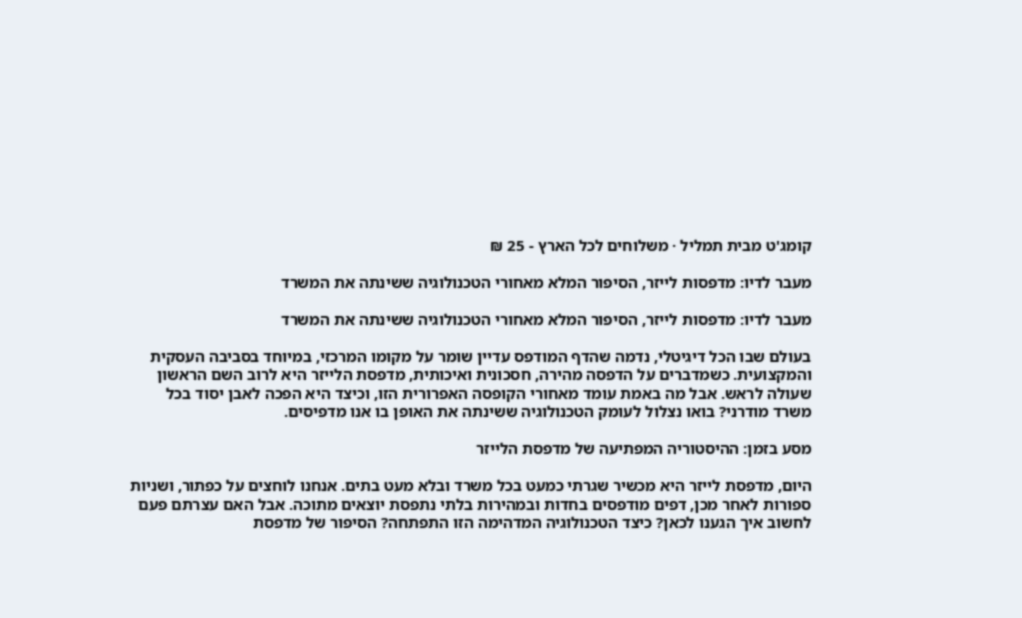קומג'ט מבית תמליל · משלוחים לכל הארץ - 25 ₪

מעבר לדיו: מדפסות לייזר, הסיפור המלא מאחורי הטכנולוגיה ששינתה את המשרד

מעבר לדיו: מדפסות לייזר, הסיפור המלא מאחורי הטכנולוגיה ששינתה את המשרד

בעולם שבו הכל דיגיטלי, נדמה שהדף המודפס עדיין שומר על מקומו המרכזי, במיוחד בסביבה העסקית והמקצועית. כשמדברים על הדפסה מהירה, חסכונית ואיכותית, מדפסת הלייזר היא לרוב השם הראשון שעולה לראש. אבל מה באמת עומד מאחורי הקופסה האפרורית הזו, וכיצד היא הפכה לאבן יסוד בכל משרד מודרני? בואו נצלול לעומק הטכנולוגיה ששינתה את האופן בו אנו מדפיסים.

מסע בזמן: ההיסטוריה המפתיעה של מדפסת הלייזר

היום, מדפסת לייזר היא מכשיר שגרתי כמעט בכל משרד ובלא מעט בתים. אנחנו לוחצים על כפתור, ושניות ספורות לאחר מכן, דפים מודפסים בחדות ובמהירות בלתי נתפסת יוצאים מתוכה. אבל האם עצרתם פעם לחשוב איך הגענו לכאן? כיצד הטכנולוגיה המדהימה הזו התפתחה? הסיפור של מדפסת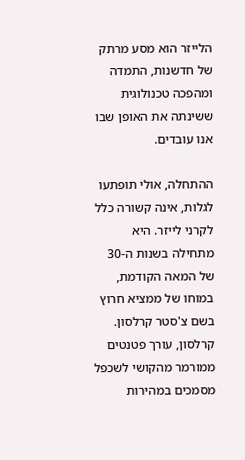הלייזר הוא מסע מרתק של חדשנות, התמדה ומהפכה טכנולוגית ששינתה את האופן שבו אנו עובדים.

ההתחלה, אולי תופתעו לגלות, אינה קשורה כלל לקרני לייזר. היא מתחילה בשנות ה-30 של המאה הקודמת, במוחו של ממציא חרוץ בשם צ'סטר קרלסון. קרלסון, עורך פטנטים ממורמר מהקושי לשכפל מסמכים במהירות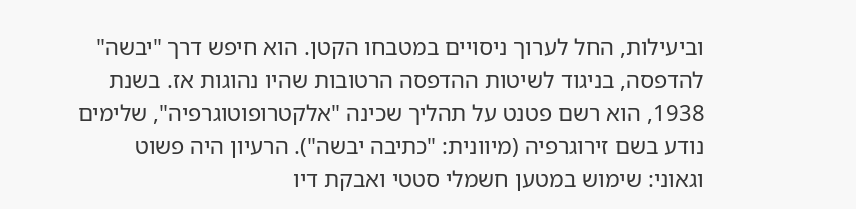וביעילות, החל לערוך ניסויים במטבחו הקטן. הוא חיפש דרך "יבשה" להדפסה, בניגוד לשיטות ההדפסה הרטובות שהיו נהוגות אז. בשנת 1938, הוא רשם פטנט על תהליך שכינה "אלקטרופוטוגרפיה", שלימים נודע בשם זירוגרפיה (מיוונית: "כתיבה יבשה"). הרעיון היה פשוט וגאוני: שימוש במטען חשמלי סטטי ואבקת דיו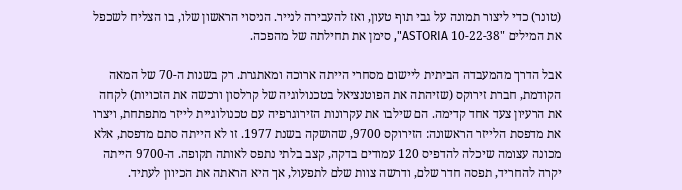(טונר) כדי ליצור תמונה על גבי תוף טעון, ואז להעבירה לנייר. הניסוי הראשון שלו, בו הצליח לשכפל את המילים "10-22-38 ASTORIA", סימן את תחילתה של מהפכה.

אבל הדרך מהמעבדה הביתית ליישום מסחרי הייתה ארוכה ומאתגרת. רק בשנות ה-70 של המאה הקודמת, חברת זירוקס (שזיהתה את הפוטנציאל בטכנולוגיה של קרלסון ורכשה את הזכויות) לקחה את הרעיון צעד אחד קדימה. הם שילבו את עקרונות הזירוגרפיה עם טכנולוגיית לייזר מתפתחת, ויצרו את מדפסת הלייזר הראשונה: הזירוקס 9700, שהושקה בשנת 1977. זו לא הייתה סתם מדפסת, אלא מכונה עצומה שיכלה להדפיס 120 עמודים בדקה, קצב בלתי נתפס לאותה תקופה. ה-9700 הייתה יקרה להחריד, תפסה חדר שלם, ודרשה צוות שלם לתפעול, אך היא הראתה את הכיוון לעתיד.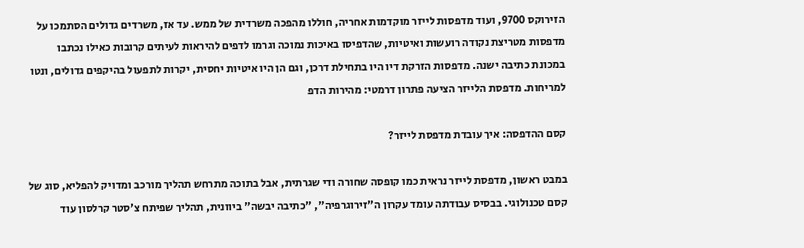הזירוקס 9700, ועוד מדפסות לייזר מוקדמות אחריה, חוללו מהפכה משרדית של ממש. עד אז, משרדים גדולים הסתמכו על מדפסות מטריצת נקודה רועשות ואיטיות, שהדפיסו באיכות נמוכה וגרמו לדפים להיראות לעיתים קרובות כאילו נכתבו במכונת כתיבה ישנה. מדפסות הזרקת דיו היו בתחילת דרכן, וגם הן היו איטיות יחסית, יקרות לתפעול בהיקפים גדולים, ונטו למריחות. מדפסת הלייזר הציעה פתרון דרמטי: מהירות הדפ

קסם ההדפסה: איך עובדת מדפסת לייזר?

במבט ראשון, מדפסת לייזר נראית כמו קופסה שחורה ודי שגרתית, אבל בתוכה מתרחש תהליך מורכב ומדויק להפליא, סוג של קסם טכנולוגי. בבסיס עבודתה עומד עקרון ה"זירוגרפיה", "כתיבה יבשה" ביוונית, תהליך שפיתח צ'סטר קרלסון עוד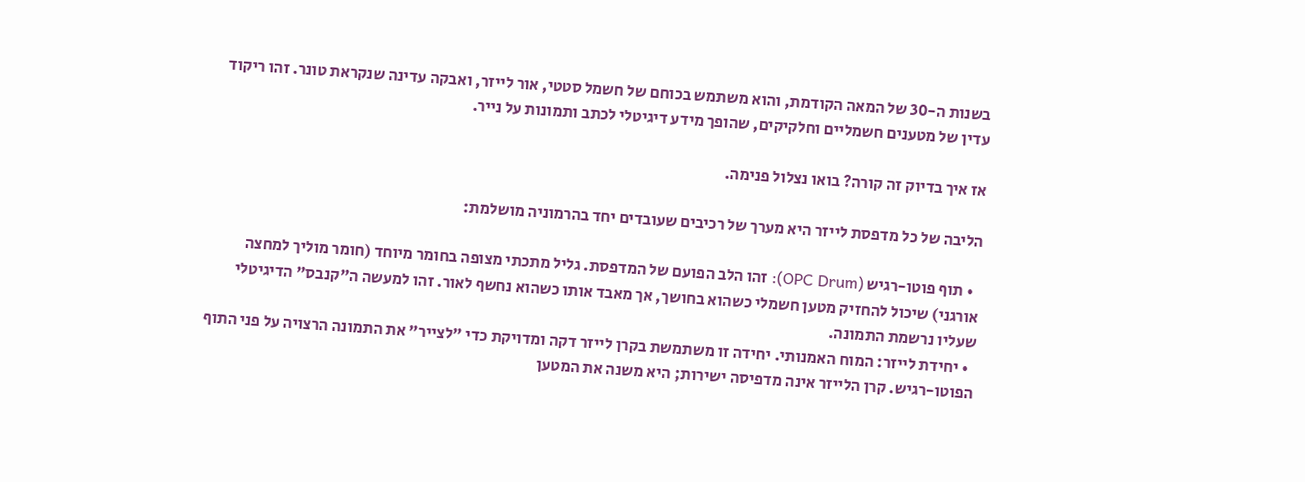בשנות ה-30 של המאה הקודמת, והוא משתמש בכוחם של חשמל סטטי, אור לייזר, ואבקה עדינה שנקראת טונר. זהו ריקוד עדין של מטענים חשמליים וחלקיקים, שהופך מידע דיגיטלי לכתב ותמונות על נייר.

אז איך בדיוק זה קורה? בואו נצלול פנימה.

הליבה של כל מדפסת לייזר היא מערך של רכיבים שעובדים יחד בהרמוניה מושלמת:

  • תוף פוטו-רגיש (OPC Drum): זהו הלב הפועם של המדפסת. גליל מתכתי מצופה בחומר מיוחד (חומר מוליך למחצה אורגני) שיכול להחזיק מטען חשמלי כשהוא בחושך, אך מאבד אותו כשהוא נחשף לאור. זהו למעשה ה"קנבס" הדיגיטלי שעליו נרשמת התמונה.
  • יחידת לייזר: המוח האמנותי. יחידה זו משתמשת בקרן לייזר דקה ומדויקת כדי "לצייר" את התמונה הרצויה על פני התוף הפוטו-רגיש. קרן הלייזר אינה מדפיסה ישירות; היא משנה את המטען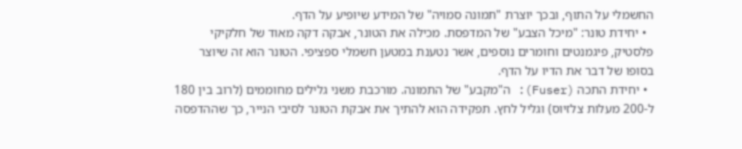החשמלי על התוף, ובכך יוצרת "תמונה סמויה" של המידע שיופיע על הדף.
  • יחידת טונר: "מיכל הצבע" של המדפסת. מכילה את הטונר, אבקה דקה מאוד של חלקיקי פלסטיק, פיגמנטים וחומרים נוספים, אשר נטענת במטען חשמלי ספציפי. הטונר הוא זה שיוצר בסופו של דבר את הדיו על הדף.
  • יחידת התכה (Fuser): ה"מקבע" של התמונה. מורכבת משני גלילים מחוממים (לרוב בין 180 ל-200 מעלות צלזיוס) וגליל לחץ. תפקידה הוא להתיך את אבקת הטונר לסיבי הנייר, כך שההדפסה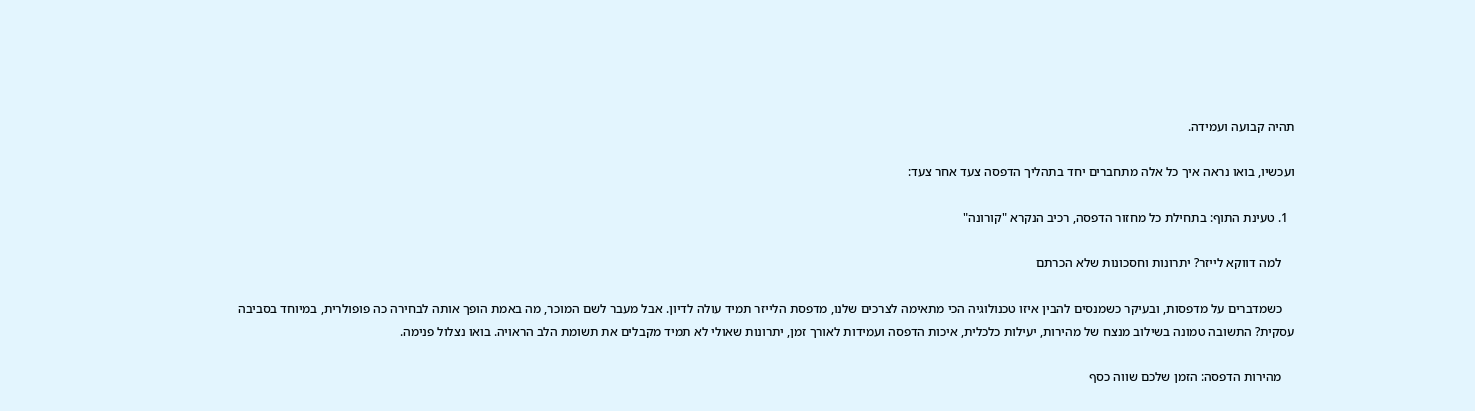תהיה קבועה ועמידה.

ועכשיו, בואו נראה איך כל אלה מתחברים יחד בתהליך הדפסה צעד אחר צעד:

  1. טעינת התוף: בתחילת כל מחזור הדפסה, רכיב הנקרא "קורונה"

    למה דווקא לייזר? יתרונות וחסכונות שלא הכרתם

    כשמדברים על מדפסות, ובעיקר כשמנסים להבין איזו טכנולוגיה הכי מתאימה לצרכים שלנו, מדפסת הלייזר תמיד עולה לדיון. אבל מעבר לשם המוכר, מה באמת הופך אותה לבחירה כה פופולרית, במיוחד בסביבה עסקית? התשובה טמונה בשילוב מנצח של מהירות, יעילות כלכלית, איכות הדפסה ועמידות לאורך זמן, יתרונות שאולי לא תמיד מקבלים את תשומת הלב הראויה. בואו נצלול פנימה.

    מהירות הדפסה: הזמן שלכם שווה כסף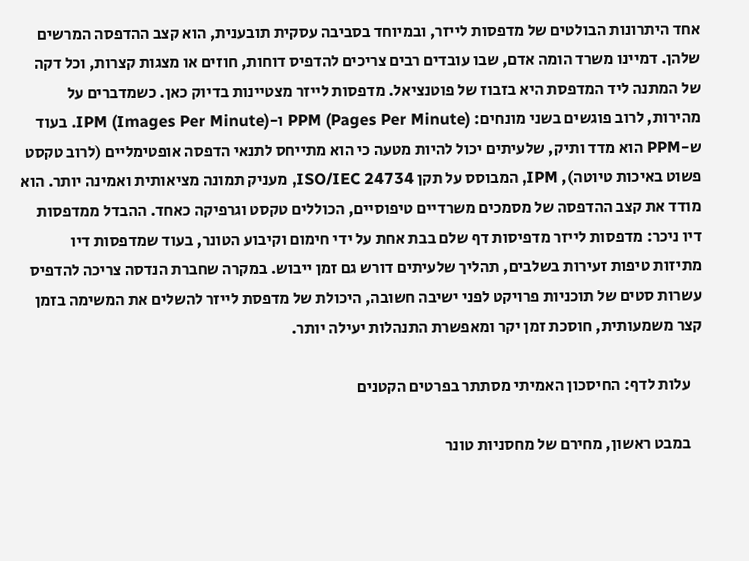אחד היתרונות הבולטים של מדפסות לייזר, ובמיוחד בסביבה עסקית תובענית, הוא קצב ההדפסה המרשים שלהן. דמיינו משרד הומה אדם, שבו עובדים רבים צריכים להדפיס דוחות, חוזים או מצגות קצרות, וכל דקה של המתנה ליד המדפסת היא בזבוז של פוטנציאל. מדפסות לייזר מצטיינות בדיוק כאן. כשמדברים על מהירות, לרוב פוגשים בשני מונחים: PPM (Pages Per Minute) ו-IPM (Images Per Minute). בעוד ש-PPM הוא מדד ותיק, שלעיתים יכול להיות מטעה כי הוא מתייחס לתנאי הדפסה אופטימליים (לרוב טקסט פשוט באיכות טיוטה), IPM, המבוסס על תקן ISO/IEC 24734, מעניק תמונה מציאותית ואמינה יותר. הוא מודד את קצב ההדפסה של מסמכים משרדיים טיפוסיים, הכוללים טקסט וגרפיקה כאחד. ההבדל ממדפסות דיו ניכר: מדפסות לייזר מדפיסות דף שלם בבת אחת על ידי חימום וקיבוע הטונר, בעוד שמדפסות דיו מתיזות טיפות זעירות בשלבים, תהליך שלעיתים דורש גם זמן ייבוש. במקרה שחברת הנדסה צריכה להדפיס עשרות סטים של תוכניות פרויקט לפני ישיבה חשובה, היכולת של מדפסת לייזר להשלים את המשימה בזמן קצר משמעותית, חוסכת זמן יקר ומאפשרת התנהלות יעילה יותר.

    עלות לדף: החיסכון האמיתי מסתתר בפרטים הקטנים

    במבט ראשון, מחירם של מחסניות טונר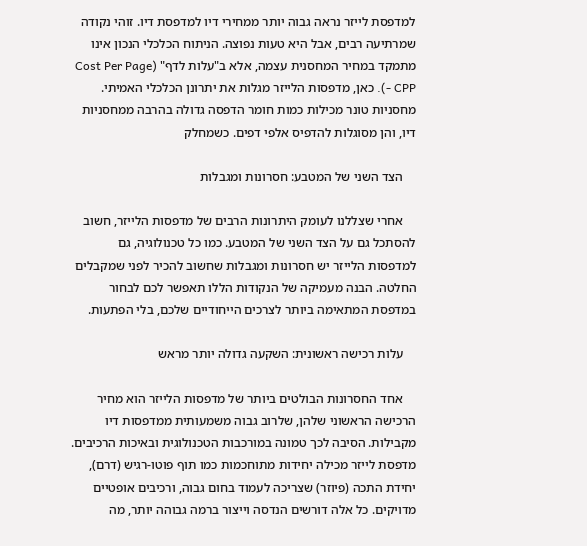למדפסת לייזר נראה גבוה יותר ממחירי דיו למדפסת דיו. זוהי נקודה שמרתיעה רבים, אבל היא טעות נפוצה. הניתוח הכלכלי הנכון אינו מתמקד במחיר המחסנית עצמה, אלא ב"עלות לדף" (Cost Per Page - CPP). כאן, מדפסות הלייזר מגלות את יתרונן הכלכלי האמיתי. מחסניות טונר מכילות כמות חומר הדפסה גדולה בהרבה ממחסניות דיו, והן מסוגלות להדפיס אלפי דפים. כשמחלק

    הצד השני של המטבע: חסרונות ומגבלות

    אחרי שצללנו לעומק היתרונות הרבים של מדפסות הלייזר, חשוב להסתכל גם על הצד השני של המטבע. כמו כל טכנולוגיה, גם למדפסות הלייזר יש חסרונות ומגבלות שחשוב להכיר לפני שמקבלים החלטה. הבנה מעמיקה של הנקודות הללו תאפשר לכם לבחור במדפסת המתאימה ביותר לצרכים הייחודיים שלכם, בלי הפתעות.

    עלות רכישה ראשונית: השקעה גדולה יותר מראש

    אחד החסרונות הבולטים ביותר של מדפסות הלייזר הוא מחיר הרכישה הראשוני שלהן, שלרוב גבוה משמעותית ממדפסות דיו מקבילות. הסיבה לכך טמונה במורכבות הטכנולוגית ובאיכות הרכיבים. מדפסת לייזר מכילה יחידות מתוחכמות כמו תוף פוטו-רגיש (דרם), יחידת התכה (פיוזר) שצריכה לעמוד בחום גבוה, ורכיבים אופטיים מדויקים. כל אלה דורשים הנדסה וייצור ברמה גבוהה יותר, מה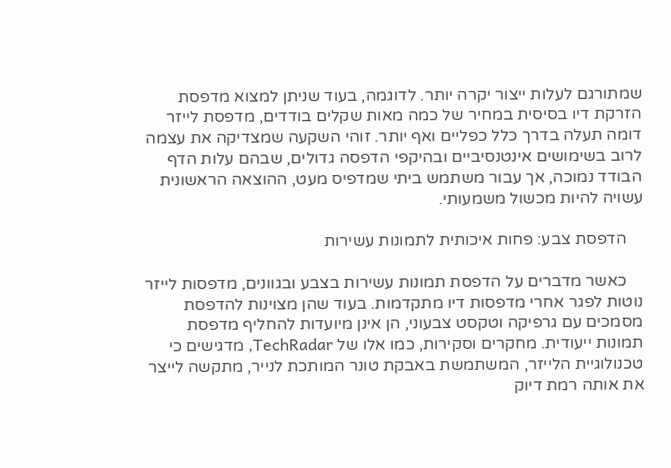שמתורגם לעלות ייצור יקרה יותר. לדוגמה, בעוד שניתן למצוא מדפסת הזרקת דיו בסיסית במחיר של כמה מאות שקלים בודדים, מדפסת לייזר דומה תעלה בדרך כלל כפליים ואף יותר. זוהי השקעה שמצדיקה את עצמה לרוב בשימושים אינטנסיביים ובהיקפי הדפסה גדולים, שבהם עלות הדף הבודד נמוכה, אך עבור משתמש ביתי שמדפיס מעט, ההוצאה הראשונית עשויה להיות מכשול משמעותי.

    הדפסת צבע: פחות איכותית לתמונות עשירות

    כאשר מדברים על הדפסת תמונות עשירות בצבע ובגוונים, מדפסות לייזר נוטות לפגר אחרי מדפסות דיו מתקדמות. בעוד שהן מצוינות להדפסת מסמכים עם גרפיקה וטקסט צבעוני, הן אינן מיועדות להחליף מדפסת תמונות ייעודית. מחקרים וסקירות, כמו אלו של TechRadar, מדגישים כי טכנולוגיית הלייזר, המשתמשת באבקת טונר המותכת לנייר, מתקשה לייצר את אותה רמת דיוק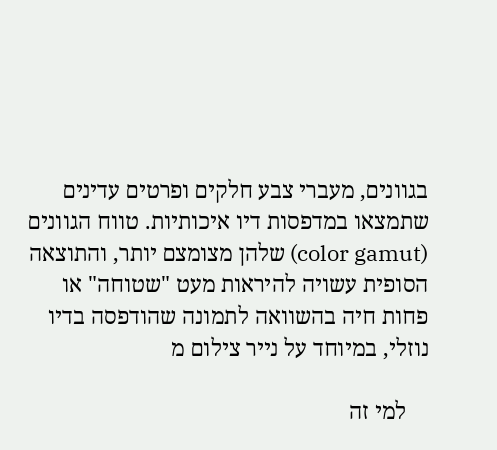בגוונים, מעברי צבע חלקים ופרטים עדינים שתמצאו במדפסות דיו איכותיות. טווח הגוונים (color gamut) שלהן מצומצם יותר, והתוצאה הסופית עשויה להיראות מעט "שטוחה" או פחות חיה בהשוואה לתמונה שהודפסה בדיו נוזלי, במיוחד על נייר צילום מ

    למי זה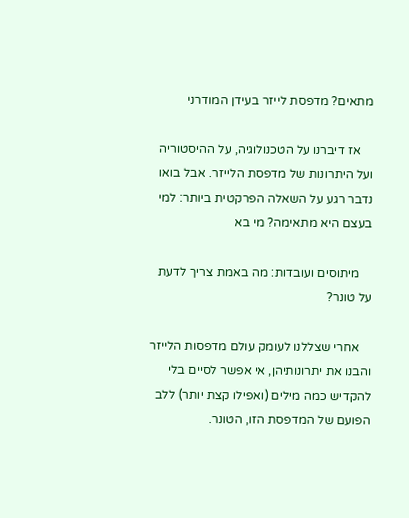מתאים? מדפסת לייזר בעידן המודרני

    אז דיברנו על הטכנולוגיה, על ההיסטוריה ועל היתרונות של מדפסת הלייזר. אבל בואו נדבר רגע על השאלה הפרקטית ביותר: למי בעצם היא מתאימה? מי בא

    מיתוסים ועובדות: מה באמת צריך לדעת על טונר?

    אחרי שצללנו לעומק עולם מדפסות הלייזר והבנו את יתרונותיהן, אי אפשר לסיים בלי להקדיש כמה מילים (ואפילו קצת יותר) ללב הפועם של המדפסת הזו, הטונר.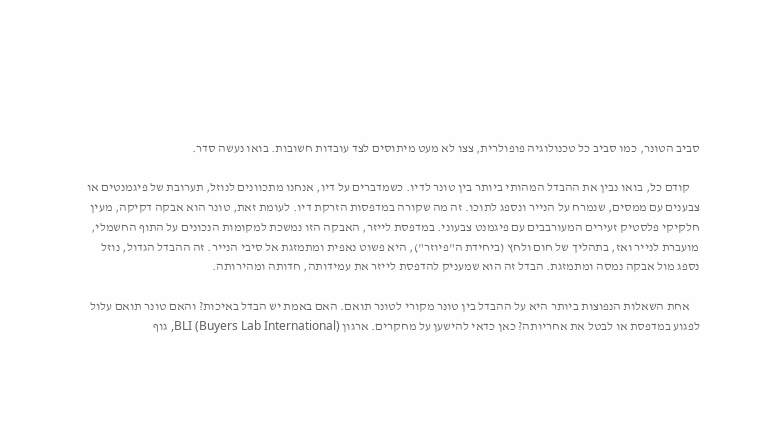סביב הטונר, כמו סביב כל טכנולוגיה פופולרית, צצו לא מעט מיתוסים לצד עובדות חשובות. בואו נעשה סדר.

    קודם כל, בואו נבין את ההבדל המהותי ביותר בין טונר לדיו. כשמדברים על דיו, אנחנו מתכוונים לנוזל, תערובת של פיגמנטים או צבענים עם ממסים, שנמרח על הנייר ונספג לתוכו. זה מה שקורה במדפסות הזרקת דיו. לעומת זאת, טונר הוא אבקה דקיקה, מעין חלקיקי פלסטיק זעירים המעורבבים עם פיגמנט צבעוני. במדפסת לייזר, האבקה הזו נמשכת למקומות הנכונים על התוף החשמלי, מועברת לנייר ואז, בתהליך של חום ולחץ (ביחידת ה"פיוזר"), היא פשוט נאפית ומתמזגת אל סיבי הנייר. זה ההבדל הגדול, נוזל נספג מול אבקה נמסה ומתמזגת. הבדל זה הוא שמעניק להדפסת לייזר את עמידותה, חדותה ומהירותה.

    אחת השאלות הנפוצות ביותר היא על ההבדל בין טונר מקורי לטונר תואם. האם באמת יש הבדל באיכות? והאם טונר תואם עלול לפגוע במדפסת או לבטל את אחריותה? כאן כדאי להישען על מחקרים. ארגון BLI (Buyers Lab International), גוף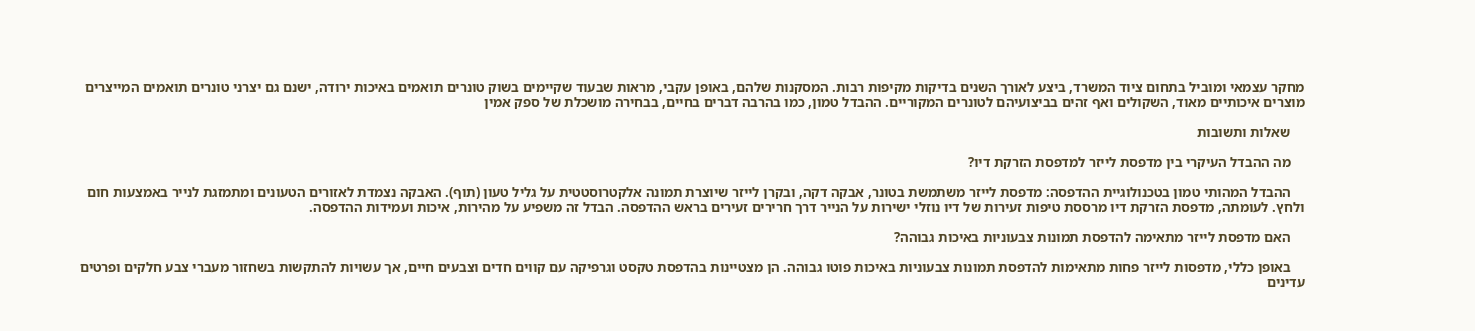מחקר עצמאי ומוביל בתחום ציוד המשרד, ביצע לאורך השנים בדיקות מקיפות רבות. המסקנות שלהם, באופן עקבי, מראות שבעוד שקיימים בשוק טונרים תואמים באיכות ירודה, ישנם גם יצרני טונרים תואמים המייצרים מוצרים איכותיים מאוד, השקולים ואף זהים בביצועיהם לטונרים המקוריים. ההבדל טמון, כמו בהרבה דברים בחיים, בבחירה מושכלת של ספק אמין

    שאלות ותשובות

    מה ההבדל העיקרי בין מדפסת לייזר למדפסת הזרקת דיו?

    ההבדל המהותי טמון בטכנולוגיית ההדפסה: מדפסת לייזר משתמשת בטונר, אבקה דקה, ובקרן לייזר שיוצרת תמונה אלקטרוסטטית על גליל טעון (תוף). האבקה נצמדת לאזורים הטעונים ומתמזגת לנייר באמצעות חום ולחץ. לעומתה, מדפסת הזרקת דיו מרססת טיפות זעירות של דיו נוזלי ישירות על הנייר דרך חרירים זעירים בראש ההדפסה. הבדל זה משפיע על מהירות, איכות ועמידות ההדפסה.

    האם מדפסת לייזר מתאימה להדפסת תמונות צבעוניות באיכות גבוהה?

    באופן כללי, מדפסות לייזר פחות מתאימות להדפסת תמונות צבעוניות באיכות פוטו גבוהה. הן מצטיינות בהדפסת טקסט וגרפיקה עם קווים חדים וצבעים חיים, אך עשויות להתקשות בשחזור מעברי צבע חלקים ופרטים עדינים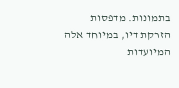בתמונות. מדפסות הזרקת דיו, במיוחד אלה המיועדות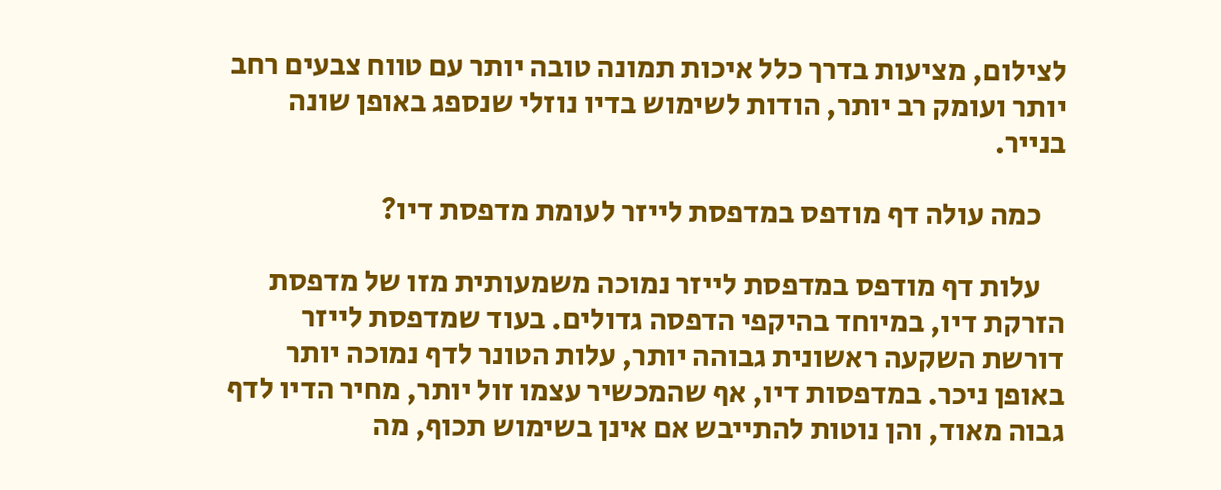לצילום, מציעות בדרך כלל איכות תמונה טובה יותר עם טווח צבעים רחב יותר ועומק רב יותר, הודות לשימוש בדיו נוזלי שנספג באופן שונה בנייר.

    כמה עולה דף מודפס במדפסת לייזר לעומת מדפסת דיו?

    עלות דף מודפס במדפסת לייזר נמוכה משמעותית מזו של מדפסת הזרקת דיו, במיוחד בהיקפי הדפסה גדולים. בעוד שמדפסת לייזר דורשת השקעה ראשונית גבוהה יותר, עלות הטונר לדף נמוכה יותר באופן ניכר. במדפסות דיו, אף שהמכשיר עצמו זול יותר, מחיר הדיו לדף גבוה מאוד, והן נוטות להתייבש אם אינן בשימוש תכוף, מה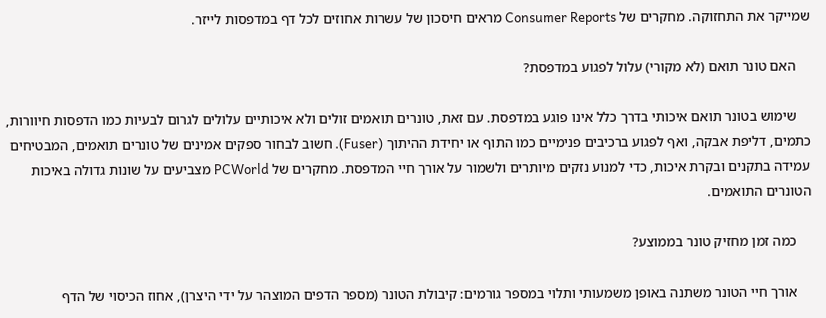שמייקר את התחזוקה. מחקרים של Consumer Reports מראים חיסכון של עשרות אחוזים לכל דף במדפסות לייזר.

    האם טונר תואם (לא מקורי) עלול לפגוע במדפסת?

    שימוש בטונר תואם איכותי בדרך כלל אינו פוגע במדפסת. עם זאת, טונרים תואמים זולים ולא איכותיים עלולים לגרום לבעיות כמו הדפסות חיוורות, כתמים, דליפת אבקה, ואף לפגוע ברכיבים פנימיים כמו התוף או יחידת ההיתוך (Fuser). חשוב לבחור ספקים אמינים של טונרים תואמים, המבטיחים עמידה בתקנים ובקרת איכות, כדי למנוע נזקים מיותרים ולשמור על אורך חיי המדפסת. מחקרים של PCWorld מצביעים על שונות גדולה באיכות הטונרים התואמים.

    כמה זמן מחזיק טונר בממוצע?

    אורך חיי הטונר משתנה באופן משמעותי ותלוי במספר גורמים: קיבולת הטונר (מספר הדפים המוצהר על ידי היצרן), אחוז הכיסוי של הדף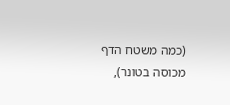(כמה משטח הדף מכוסה בטונר),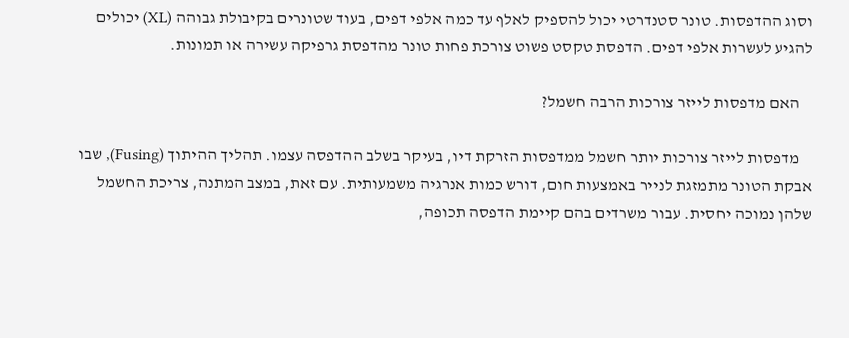וסוג ההדפסות. טונר סטנדרטי יכול להספיק לאלף עד כמה אלפי דפים, בעוד שטונרים בקיבולת גבוהה (XL) יכולים להגיע לעשרות אלפי דפים. הדפסת טקסט פשוט צורכת פחות טונר מהדפסת גרפיקה עשירה או תמונות.

    האם מדפסות לייזר צורכות הרבה חשמל?

    מדפסות לייזר צורכות יותר חשמל ממדפסות הזרקת דיו, בעיקר בשלב ההדפסה עצמו. תהליך ההיתוך (Fusing), שבו אבקת הטונר מתמזגת לנייר באמצעות חום, דורש כמות אנרגיה משמעותית. עם זאת, במצב המתנה, צריכת החשמל שלהן נמוכה יחסית. עבור משרדים בהם קיימת הדפסה תכופה,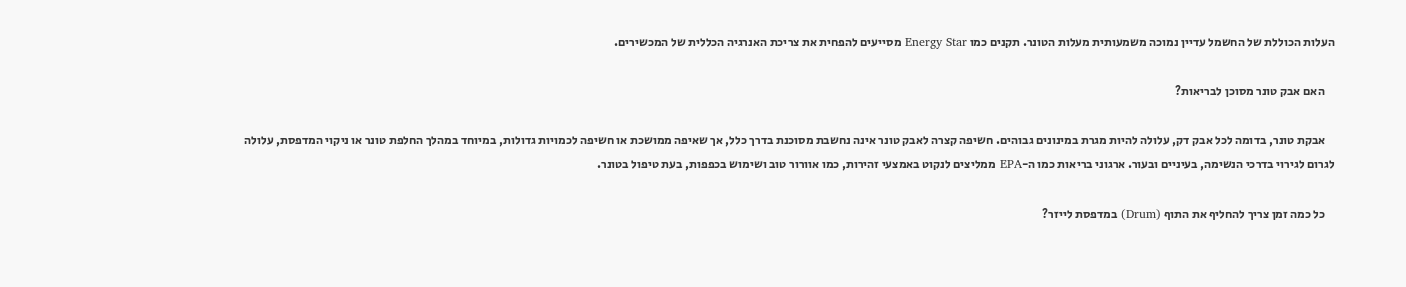העלות הכוללת של החשמל עדיין נמוכה משמעותית מעלות הטונר. תקנים כמו Energy Star מסייעים להפחית את צריכת האנרגיה הכללית של המכשירים.

    האם אבק טונר מסוכן לבריאות?

    אבקת טונר, בדומה לכל אבק דק, עלולה להיות מגרת במינונים גבוהים. חשיפה קצרה לאבק טונר אינה נחשבת מסוכנת בדרך כלל, אך שאיפה ממושכת או חשיפה לכמויות גדולות, במיוחד במהלך החלפת טונר או ניקוי המדפסת, עלולה לגרום לגירוי בדרכי הנשימה, בעיניים ובעור. ארגוני בריאות כמו ה-EPA ממליצים לנקוט באמצעי זהירות, כמו אוורור טוב ושימוש בכפפות, בעת טיפול בטונר.

    כל כמה זמן צריך להחליף את התוף (Drum) במדפסת לייזר?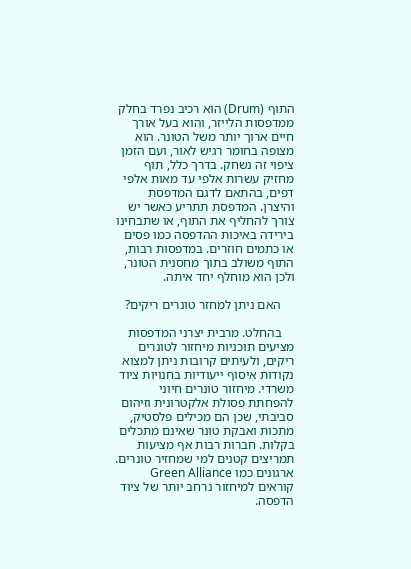התוף (Drum) הוא רכיב נפרד בחלק ממדפסות הלייזר, והוא בעל אורך חיים ארוך יותר משל הטונר. הוא מצופה בחומר רגיש לאור, ועם הזמן ציפוי זה נשחק. בדרך כלל, תוף מחזיק עשרות אלפי עד מאות אלפי דפים, בהתאם לדגם המדפסת והיצרן. המדפסת תתריע כאשר יש צורך להחליף את התוף, או שתבחינו בירידה באיכות ההדפסה כמו פסים או כתמים חוזרים. במדפסות רבות, התוף משולב בתוך מחסנית הטונר, ולכן הוא מוחלף יחד איתה.

    האם ניתן למחזר טונרים ריקים?

    בהחלט. מרבית יצרני המדפסות מציעים תוכניות מיחזור לטונרים ריקים, ולעיתים קרובות ניתן למצוא נקודות איסוף ייעודיות בחנויות ציוד משרדי. מיחזור טונרים חיוני להפחתת פסולת אלקטרונית וזיהום סביבתי, שכן הם מכילים פלסטיק, מתכות ואבקת טונר שאינם מתכלים בקלות. חברות רבות אף מציעות תמריצים קטנים למי שמחזיר טונרים. ארגונים כמו Green Alliance קוראים למיחזור נרחב יותר של ציוד הדפסה.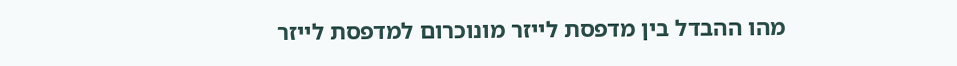מהו ההבדל בין מדפסת לייזר מונוכרום למדפסת לייזר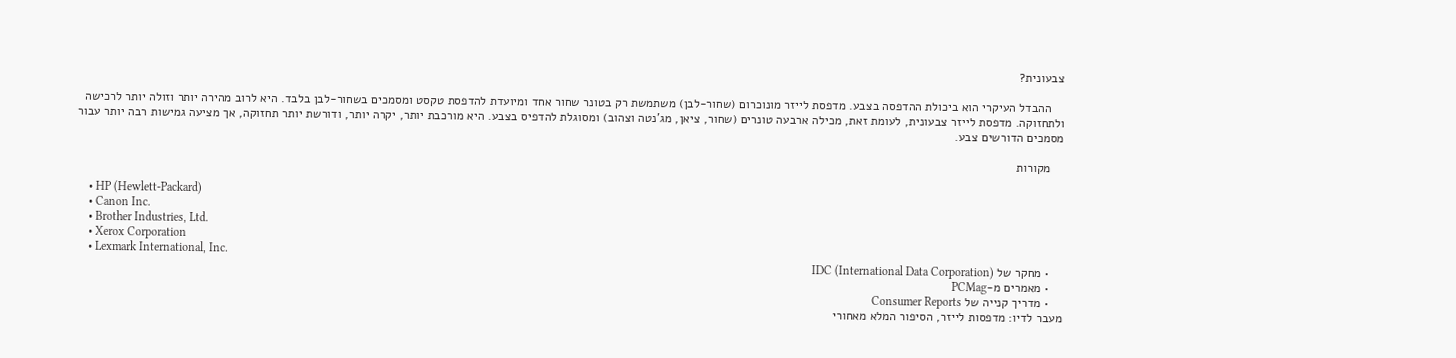צבעונית?

    ההבדל העיקרי הוא ביכולת ההדפסה בצבע. מדפסת לייזר מונוכרום (שחור-לבן) משתמשת רק בטונר שחור אחד ומיועדת להדפסת טקסט ומסמכים בשחור-לבן בלבד. היא לרוב מהירה יותר וזולה יותר לרכישה ולתחזוקה. מדפסת לייזר צבעונית, לעומת זאת, מכילה ארבעה טונרים (שחור, ציאן, מג'נטה וצהוב) ומסוגלת להדפיס בצבע. היא מורכבת יותר, יקרה יותר, ודורשת יותר תחזוקה, אך מציעה גמישות רבה יותר עבור מסמכים הדורשים צבע.

    מקורות

    • HP (Hewlett-Packard)
    • Canon Inc.
    • Brother Industries, Ltd.
    • Xerox Corporation
    • Lexmark International, Inc.
    • מחקר של IDC (International Data Corporation)
    • מאמרים מ-PCMag
    • מדריך קנייה של Consumer Reports
מעבר לדיו: מדפסות לייזר, הסיפור המלא מאחורי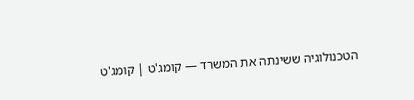הטכנולוגיה ששינתה את המשרד — קומג'ט | קומג'ט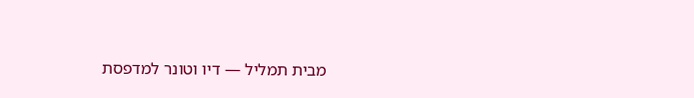מבית תמליל — דיו וטונר למדפסת